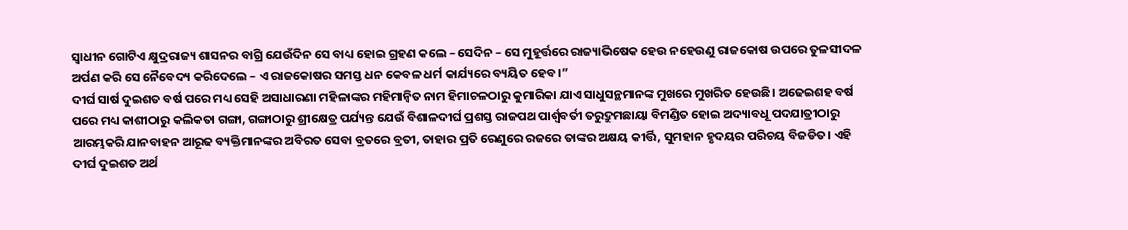ସ୍ଵାଧୀନ ଗୋଟିଏ କ୍ଷୁଦ୍ରରାଜ୍ୟ ଶାସନର ବାଗ୍ରି ଯେଉଁଦିନ ସେ ବାଧ୍ୟ ହୋଇ ଗ୍ରହଣ କଲେ – ସେଦିନ – ସେ ମୁହୂର୍ତ୍ତରେ ରାଜ୍ୟାଭିଷେକ ହେଉ ନହେଉଣୁ ରାଜକୋଷ ଉପରେ ତୁଳସୀଦଳ ଅର୍ପଣ କରି ସେ ନୈବେଦ୍ୟ କରିଦେଲେ – ଏ ରାଜକୋଷର ସମସ୍ତ ଧନ କେବଳ ଧର୍ମ କାର୍ଯ୍ୟରେ ବ୍ୟୟିତ ହେବ।”
ଦୀର୍ଘ ସାର୍ଷ ଦୁଇଶତ ବର୍ଷ ପରେ ମଧ୍ୟ ସେହି ଅସାଧାରଣା ମହିଳାଙ୍କର ମହିମାନ୍ବିତ ନାମ ହିମାଚଳଠାରୁ କୁମାରିକା ଯାଏ ସାଧୁସନ୍ଥମାନଙ୍କ ମୁଖରେ ମୁଖରିତ ହେଉଛି। ଅଢେଇଶହ ବର୍ଷ ପରେ ମଧ୍ୟ କାଶୀଠାରୁ କଲିକତା ଗଙ୍ଗା, ଗଙ୍ଗାଠାରୁ ଶ୍ରୀକ୍ଷେତ୍ର ପର୍ଯ୍ୟନ୍ତ ଯେଉଁ ବିଶାଳଦୀର୍ଘ ପ୍ରଶସ୍ତ ରାଜପଥ ପାର୍ଶ୍ଵବର୍ତୀ ତରୁଦ୍ରୁମଛାୟା ବିମଣ୍ଡିତ ହୋଇ ଅଦ୍ୟାବଧୂ ପଦଯାତ୍ରୀଠାରୁ ଆରମ୍ଭକରି ଯାନବାହନ ଆରୂଢ ବ୍ୟକ୍ତିମାନଙ୍କର ଅବିରତ ସେବା ବ୍ରତରେ ବ୍ରତୀ, ତାହାର ପ୍ରତି ରେଣୁରେ ରଜରେ ତାଙ୍କର ଅକ୍ଷୟ କୀର୍ତ୍ତି, ସୁମହାନ ହୃଦୟର ପରିଚୟ ବିଜଡିତ। ଏହି ଦୀର୍ଘ ଦୁଇଶତ ଅର୍ଥ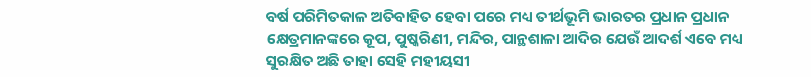ବର୍ଷ ପରିମିତକାଳ ଅତିବାହିତ ହେବା ପରେ ମଧ୍ୟ ତୀର୍ଥଭୂମି ଭାରତର ପ୍ରଧାନ ପ୍ରଧାନ କ୍ଷେତ୍ରମାନଙ୍କରେ କୂପ, ପୁଷ୍କରିଣୀ, ମନ୍ଦିର, ପାନ୍ଥଶାଳା ଆଦିର ଯେଉଁ ଆଦର୍ଶ ଏବେ ମଧ୍ୟ ସୁରକ୍ଷିତ ଅଛି ତାହା ସେହି ମହୀୟସୀ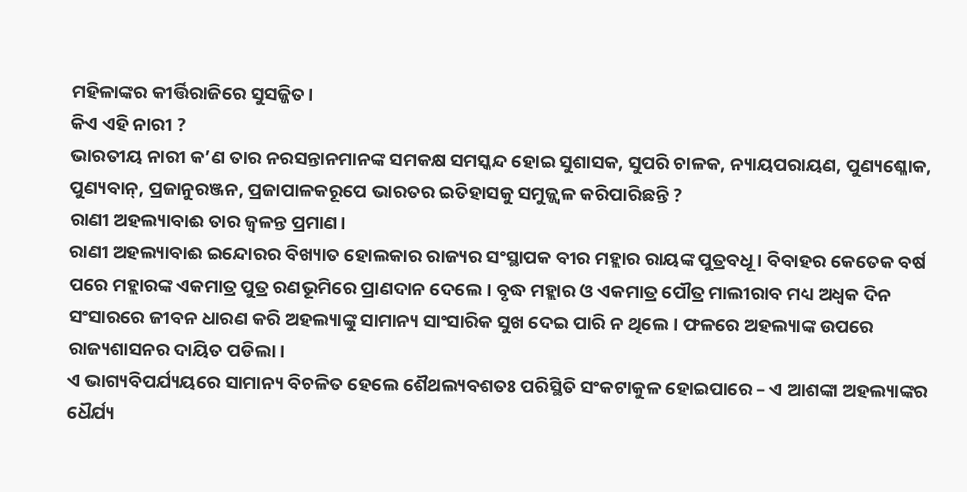ମହିଳାଙ୍କର କୀର୍ତ୍ତିରାଜିରେ ସୁସଜ୍ଜିତ।
କିଏ ଏହି ନାରୀ ?
ଭାରତୀୟ ନାରୀ କ’ଣ ତାର ନରସନ୍ତାନମାନଙ୍କ ସମକକ୍ଷ ସମସ୍କନ୍ଦ ହୋଇ ସୁଶାସକ, ସୁପରି ଚାଳକ, ନ୍ୟାୟପରାୟଣ, ପୁଣ୍ୟଶ୍ଳୋକ, ପୁଣ୍ୟବାନ୍, ପ୍ରଜାନୁରଞ୍ଜନ, ପ୍ରଜାପାଳକରୂପେ ଭାରତର ଇତିହାସକୁ ସମୁଜ୍ଜ୍ବଳ କରିପାରିଛନ୍ତି ?
ରାଣୀ ଅହଲ୍ୟାବାଈ ତାର ଜ୍ଵଳନ୍ତ ପ୍ରମାଣ।
ରାଣୀ ଅହଲ୍ୟାବାଈ ଇନ୍ଦୋରର ବିଖ୍ୟାତ ହୋଲକାର ରାଜ୍ୟର ସଂସ୍ଥାପକ ବୀର ମହ୍ଲାର ରାୟଙ୍କ ପୁତ୍ରବଧୂ। ବିବାହର କେତେକ ବର୍ଷ ପରେ ମହ୍ଲାରଙ୍କ ଏକମାତ୍ର ପୁତ୍ର ରଣଭୂମିରେ ପ୍ରାଣଦାନ ଦେଲେ। ବୃଦ୍ଧ ମହ୍ଲାର ଓ ଏକମାତ୍ର ପୌତ୍ର ମାଲୀରାବ ମଧ୍ୟ ଅଧ୍ଵକ ଦିନ ସଂସାରରେ ଜୀବନ ଧାରଣ କରି ଅହଲ୍ୟାଙ୍କୁ ସାମାନ୍ୟ ସାଂସାରିକ ସୁଖ ଦେଇ ପାରି ନ ଥିଲେ। ଫଳରେ ଅହଲ୍ୟାଙ୍କ ଉପରେ ରାଜ୍ୟଶାସନର ଦାୟିତ ପଡିଲା।
ଏ ଭାଗ୍ୟବିପର୍ଯ୍ୟୟରେ ସାମାନ୍ୟ ବିଚଳିତ ହେଲେ ଶୈଥଲ୍ୟବଶତଃ ପରିସ୍ଥିତି ସଂକଟାକୁଳ ହୋଇପାରେ – ଏ ଆଶଙ୍କା ଅହଲ୍ୟାଙ୍କର ଧୈର୍ଯ୍ୟ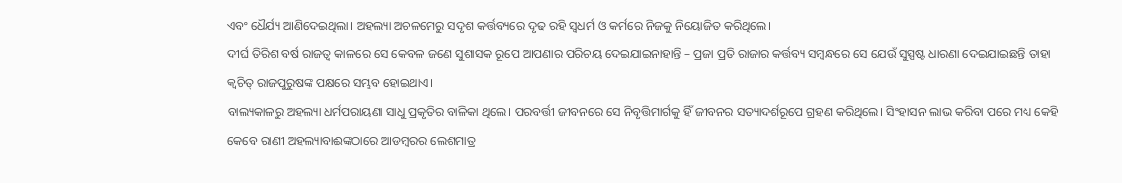ଏବଂ ଧୈର୍ଯ୍ୟ ଆଣିଦେଇଥିଲା। ଅହଲ୍ୟା ଅଚଳମେରୁ ସଦୃଶ କର୍ତ୍ତବ୍ୟରେ ଦୃଢ ରହି ସ୍ଵଧର୍ମ ଓ କର୍ମରେ ନିଜକୁ ନିୟୋଜିତ କରିଥିଲେ।
ଦୀର୍ଘ ତିରିଶ ବର୍ଷ ରାଜତ୍ଵ କାଳରେ ସେ କେବଳ ଜଣେ ସୁଶାସକ ରୂପେ ଆପଣାର ପରିଚୟ ଦେଇଯାଇନାହାନ୍ତି – ପ୍ରଜା ପ୍ରତି ରାଜାର କର୍ତ୍ତବ୍ୟ ସମ୍ବନ୍ଧରେ ସେ ଯେଉଁ ସୁସ୍ପଷ୍ଟ ଧାରଣା ଦେଇଯାଇଛନ୍ତି ତାହା କ୍ଵଚିତ୍ ରାଜପୁରୁଷଙ୍କ ପକ୍ଷରେ ସମ୍ଭବ ହୋଇଥାଏ।
ବାଲ୍ୟକାଳରୁ ଅହଲ୍ୟା ଧର୍ମପରାୟଣା ସାଧୁ ପ୍ରକୃତିର ବାଳିକା ଥିଲେ। ପରବର୍ତ୍ତୀ ଜୀବନରେ ସେ ନିବୃତ୍ତିମାର୍ଗକୁ ହିଁ ଜୀବନର ସତ୍ୟାଦର୍ଶରୂପେ ଗ୍ରହଣ କରିଥିଲେ। ସିଂହାସନ ଲାଭ କରିବା ପରେ ମଧ୍ୟ କେହି କେବେ ରାଣୀ ଅହଲ୍ୟାବାଈଙ୍କଠାରେ ଆଡମ୍ବରର ଲେଶମାତ୍ର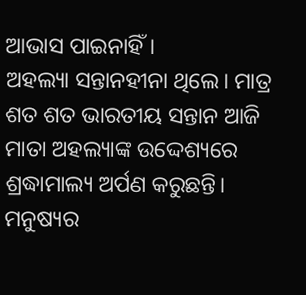ଆଭାସ ପାଇନାହିଁ।
ଅହଲ୍ୟା ସନ୍ତାନହୀନା ଥିଲେ। ମାତ୍ର ଶତ ଶତ ଭାରତୀୟ ସନ୍ତାନ ଆଜି ମାତା ଅହଲ୍ୟାଙ୍କ ଉଦ୍ଦେଶ୍ୟରେ ଶ୍ରଦ୍ଧାମାଲ୍ୟ ଅର୍ପଣ କରୁଛନ୍ତି।
ମନୁଷ୍ୟର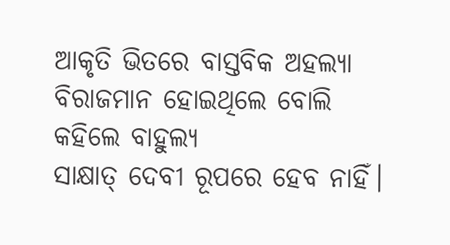ଆକୃତି ଭିତରେ ବାସ୍ତବିକ ଅହଲ୍ୟା ବିରାଜମାନ ହୋଇଥିଲେ ବୋଲି କହିଲେ ବାହୁଲ୍ୟ
ସାକ୍ଷାତ୍ ଦେବୀ ରୂପରେ ହେବ ନାହିଁ।